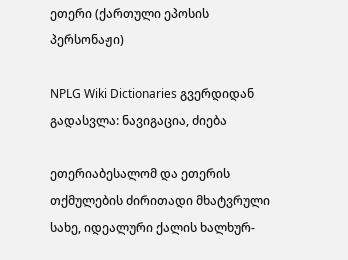ეთერი (ქართული ეპოსის პერსონაჟი)

NPLG Wiki Dictionaries გვერდიდან
გადასვლა: ნავიგაცია, ძიება

ეთერიაბესალომ და ეთერის თქმულების ძირითადი მხატვრული სახე, იდეალური ქალის ხალხურ-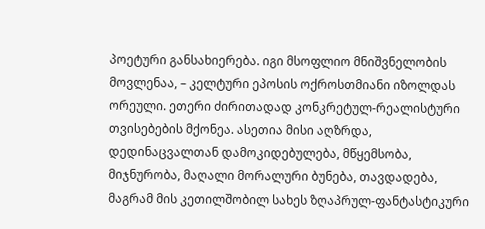პოეტური განსახიერება. იგი მსოფლიო მნიშვნელობის მოვლენაა, – კელტური ეპოსის ოქროსთმიანი იზოლდას ორეული. ეთერი ძირითადად კონკრეტულ-რეალისტური თვისებების მქონეა. ასეთია მისი აღზრდა, დედინაცვალთან დამოკიდებულება, მწყემსობა, მიჯნურობა, მაღალი მორალური ბუნება, თავდადება, მაგრამ მის კეთილშობილ სახეს ზღაპრულ-ფანტასტიკური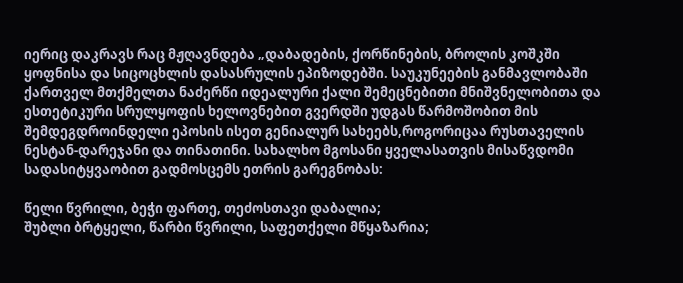იერიც დაკრავს რაც მჟღავნდება „დაბადების, ქორწინების, ბროლის კოშკში ყოფნისა და სიცოცხლის დასასრულის ეპიზოდებში. საუკუნეების განმავლობაში ქართველ მთქმელთა ნაძერწი იდეალური ქალი შემეცნებითი მნიშვნელობითა და ესთეტიკური სრულყოფის ხელოვნებით გვერდში უდგას წარმოშობით მის შემდეგდროინდელი ეპოსის ისეთ გენიალურ სახეებს,როგორიცაა რუსთაველის ნესტან-დარეჯანი და თინათინი. სახალხო მგოსანი ყველასათვის მისაწვდომი სადასიტყვაობით გადმოსცემს ეთრის გარეგნობას:

წელი წვრილი, ბეჭი ფართე, თეძოსთავი დაბალია;
შუბლი ბრტყელი, წარბი წვრილი, საფეთქელი მწყაზარია;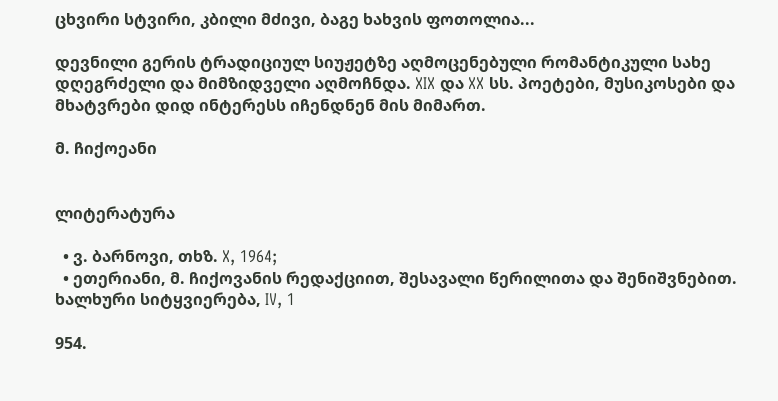ცხვირი სტვირი, კბილი მძივი, ბაგე ხახვის ფოთოლია...

დევნილი გერის ტრადიციულ სიუჟეტზე აღმოცენებული რომანტიკული სახე დღეგრძელი და მიმზიდველი აღმოჩნდა. XIX და XX სს. პოეტები, მუსიკოსები და მხატვრები დიდ ინტერესს იჩენდნენ მის მიმართ.

მ. ჩიქოეანი


ლიტერატურა

  • ვ. ბარნოვი, თხზ. X, 1964;
  • ეთერიანი, მ. ჩიქოვანის რედაქციით, შესავალი წერილითა და შენიშვნებით. ხალხური სიტყვიერება, IV, 1

954.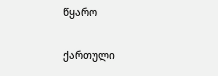წყარო

ქართული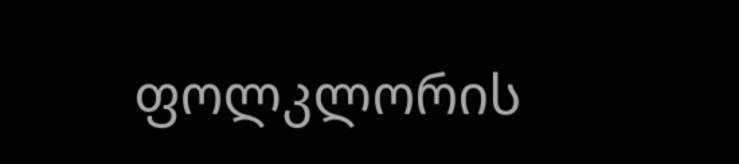ფოლკლორის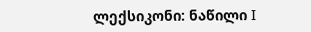ლექსიკონი: ნაწილი I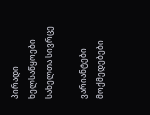პირადი ხელსაწყოები
სახელთა სივრცე

ვარიანტები
მოქმედებები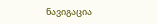ნავიგაცია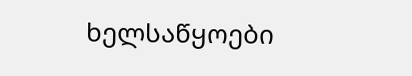ხელსაწყოები